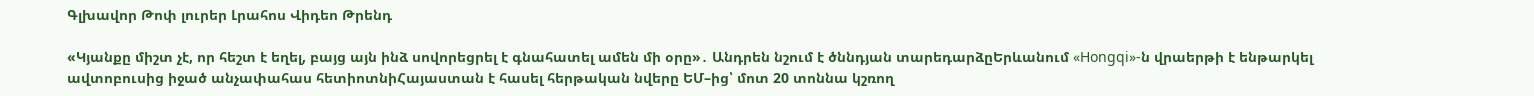Գլխավոր Թոփ լուրեր Լրահոս Վիդեո Թրենդ

«Կյանքը միշտ չէ, որ հեշտ է եղել, բայց այն ինձ սովորեցրել է գնահատել ամեն մի օրը»․ Անդրեն նշում է ծննդյան տարեդարձըԵրևանում «Hongqi»-ն վրաերթի է ենթարկել ավտոբուսից իջած անչափահաս հետիոտնիՀայաստան է հասել հերթական նվերը ԵՄ–ից՝ մոտ 20 տոննա կշռող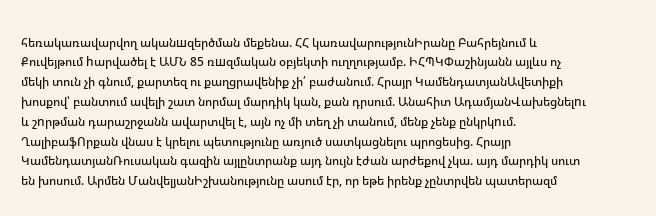հեռակառավարվող ականшզերծման մեքենա. ՀՀ կառավարությունԻրանը Բահրեյնում և Քուվեյթում hարվածել է ԱՄՆ 85 ռшզմական օբյեկտի ուղղությամբ. ԻՀՊԿՓաշինյանն այլևս ոչ մեկի տուն չի գնում, քարտեզ ու քաղցրավենիք չի՛ բաժանում. Հրայր ԿամենդատյանԱվետիքի խոսքով՝ բանտում ավելի շատ նորմալ մարդիկ կան, քան դրսում. Անահիտ ԱդամյանՎախեցնելnւ և շnրթման դարաշրջանն ավարտվել է, այն ոչ մի տեղ չի տանում, մենք չենք ընկրկnւմ. ՂալիբաֆՈրքան վնաս է կրելու պետությունը առյուծ սատկացնելու պրոցեսից. Հրայր ԿամենդատյանՌուսական գազին այլընտրանք այդ նույն էժան արժեքով չկա. այդ մարդիկ սուտ են խոսում. Արմեն ՄանվելյանԻշխանությունը ասում էր, որ եթե իրենք չընտրվեն պատերազմ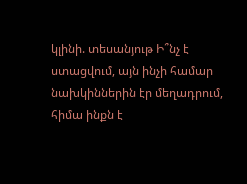կլինի. տեսանյութ Ի՞նչ է ստացվում, այն ինչի համար նախկիններին էր մեղադրում, հիմա ինքն է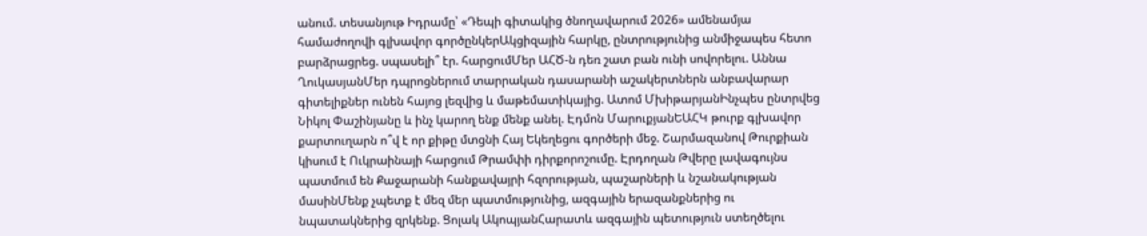անում. տեսանյութ Իդրամը՝ «Դեպի գիտակից ծնողավարում 2026» ամենամյա համաժողովի գլխավոր գործընկերԱկցիզային հարկը, ընտրությունից անմիջապես հետո բարձրացրեց. սպասելի՞ էր. հարցումՄեր ԱՀԾ-ն դեռ շատ բան ունի սովորելու. Աննա ՂուկասյանՄեր դպրոցներում տարրական դասարանի աշակերտներն անբավարար գիտելիքներ ունեն հայոց լեզվից և մաթեմատիկայից. Ատոմ ՄխիթարյանԻնչպես ընտրվեց Նիկոլ Փաշինյանը և ինչ կարող ենք մենք անել. Էդմոն ՄարուքյանԵԱՀԿ թուրք գլխավոր քարտուղարն ո՞վ է որ քիթը մտցնի Հայ Եկեղեցու գործերի մեջ. Շարմազանով Թուրքիան կիսում է Ուկրաինայի հարցում Թրամփի դիրքորոշումը. Էրդողան Թվերը լավագույնս պատմում են Քաջարանի հանքավայրի հզորության, պաշարների և նշանակության մասինՄենք չպետք է մեզ մեր պատմությունից, ազգային երազանքներից ու նպատակներից զրկենք. Ցոլակ ԱկոպյանՀարատև ազգային պետություն ստեղծելու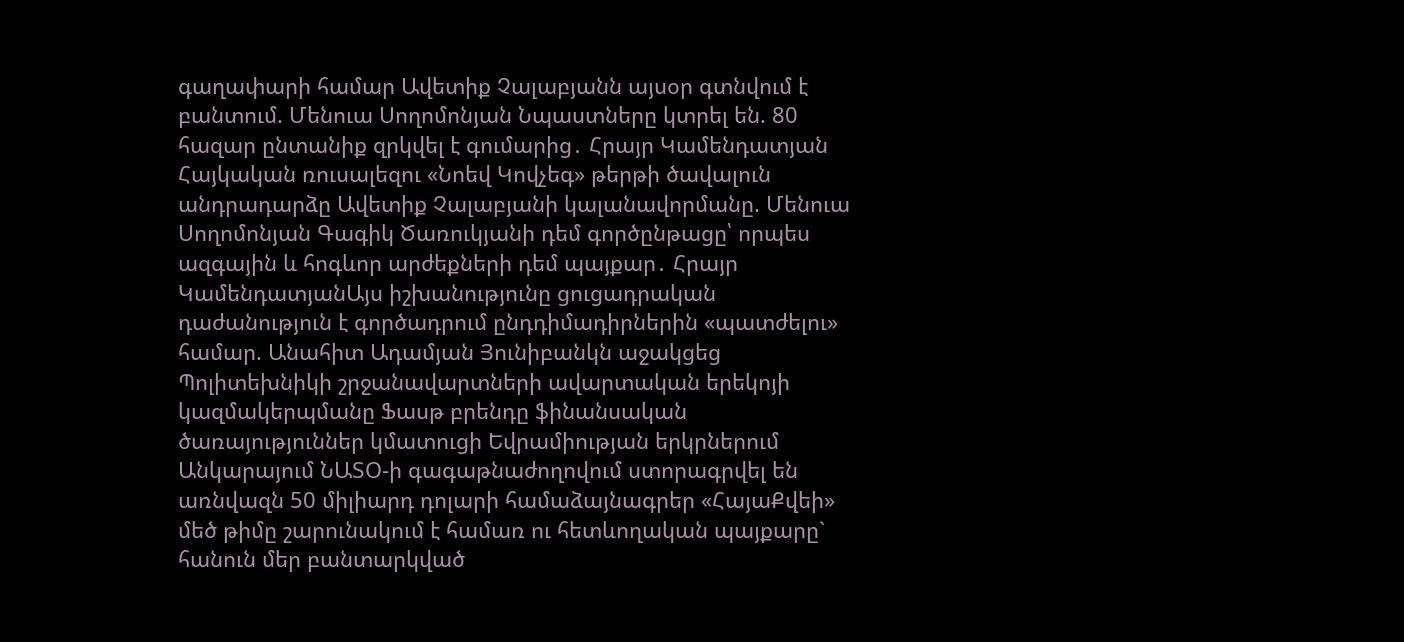գաղափարի համար Ավետիք Չալաբյանն այսօր գտնվում է բանտում. Մենուա Սողոմոնյան Նպաստները կտրել են. 80 հազար ընտանիք զրկվել է գումարից․ Հրայր Կամենդատյան Հայկական ռուսալեզու «Նոեվ Կովչեգ» թերթի ծավալուն անդրադարձը Ավետիք Չալաբյանի կալանավորմանը. Մենուա Սողոմոնյան Գագիկ Ծառուկյանի դեմ գործընթացը՝ որպես ազգային և հոգևոր արժեքների դեմ պայքար․ Հրայր ԿամենդատյանԱյս իշխանությունը ցուցադրական դաժանություն է գործադրում ընդդիմադիրներին «պատժելու» համար. Անահիտ Ադամյան Յունիբանկն աջակցեց Պոլիտեխնիկի շրջանավարտների ավարտական երեկոյի կազմակերպմանը Ֆասթ բրենդը ֆինանսական ծառայություններ կմատուցի Եվրամիության երկրներում Անկարայում ՆԱՏՕ-ի գագաթնաժողովում ստորագրվել են առնվազն 50 միլիարդ դոլարի համաձայնագրեր «ՀայաՔվեի» մեծ թիմը շարունակում է համառ ու հետևողական պայքարը` հանուն մեր բանտարկված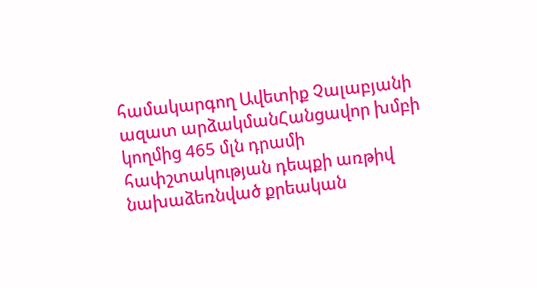համակարգող Ավետիք Չալաբյանի ազատ արձակմանՀանցավոր խմբի կողմից 465 մլն դրամի հափշտակության դեպքի առթիվ նախաձեռնված քրեական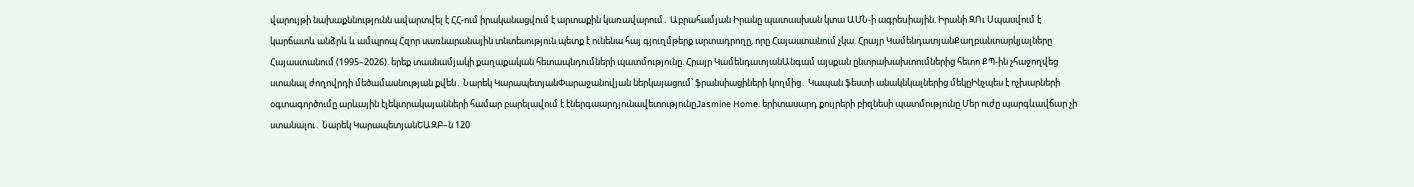վարույթի նախաքննությունն ավարտվել է ՀՀ-ում իրականացվում է արտաքին կառավարում․ Աբրահամյան Իրանը պատասխան կտա ԱՄՆ-ի ագրեuիային. Իրանի ԶՈւ Սպասվում է կարճատև անձրև և ամպրոպ Հզոր սառնարանային տնտեսություն պետք է ունենա հայ գյուղմթերք արտադրողը, որը Հայաստանում չկա. Հրայր ԿամենդատյանՔաղբանտարկյալները Հայաստանում (1995–2026). երեք տասնամյակի քաղաքական հետապնդումների պատմությունը. Հրայր ԿամենդատյանԱնգամ այսքան ընտրախախտումներից հետո ՔՊ-ին չհաջողվեց ստանալ ժողովրդի մեծամասնության քվեն․ Նարեկ ԿարապետյանՓարաջանովյան ներկայացում՝ ֆրանսիացիների կողմից․ Կապան ֆեստի անակնկալներից մեկըԻնչպես է ոչխարների օգտագործումը արևային էլեկտրակայանների համար բարելավում է էներգաարդյունավետությունըJasmine Home. երիտասարդ քույրերի բիզնեսի պատմությունը Մեր ուժը պարգևավճար չի ստանալու․ Նարեկ ԿարապետյանԵԱԶԲ–ն 120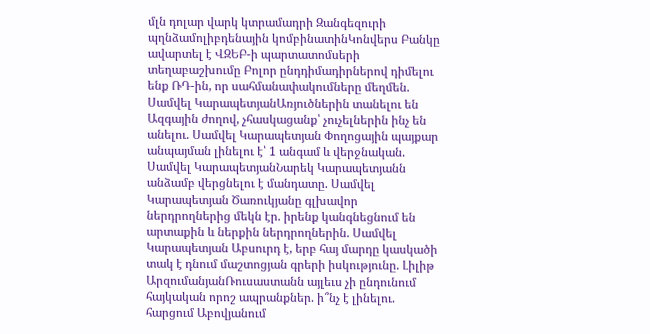մլն դոլար վարկ կտրամադրի Զանգեզուրի պղնձամոլիբդենային կոմբինատինԿոնվերս Բանկը ավարտել է ՎԶԵԲ-ի պարտատոմսերի տեղաբաշխումը Բոլոր ընդդիմադիրներով դիմելու ենք ՌԴ-ին, որ սահմանափակումները մեղմեն. Սամվել ԿարապետյանԱռյուծներին տանելու են Ազգային ժողով, չհասկացանք՝ չուչելներին ինչ են անելու. Սամվել Կարապետյան Փողոցային պայքար անպայման լինելու է՝ 1 անգամ և վերջնական. Սամվել ԿարապետյանՆարեկ Կարապետյանն անձամբ վերցնելու է մանդատը. Սամվել Կարապետյան Ծառուկյանը գլխավոր ներդրողներից մեկն էր. իրենք կանգնեցնում են արտաքին և ներքին ներդրողներին. Սամվել Կարապետյան Աբսուրդ է, երբ հայ մարդը կասկածի տակ է դնում մաշտոցյան գրերի իսկությունը. Լիլիթ ԱրզումանյանՌուսաստանն այլեւս չի ընդունում հայկական որոշ ապրանքներ. ի՞նչ է լինելու. հարցում Աբովյանում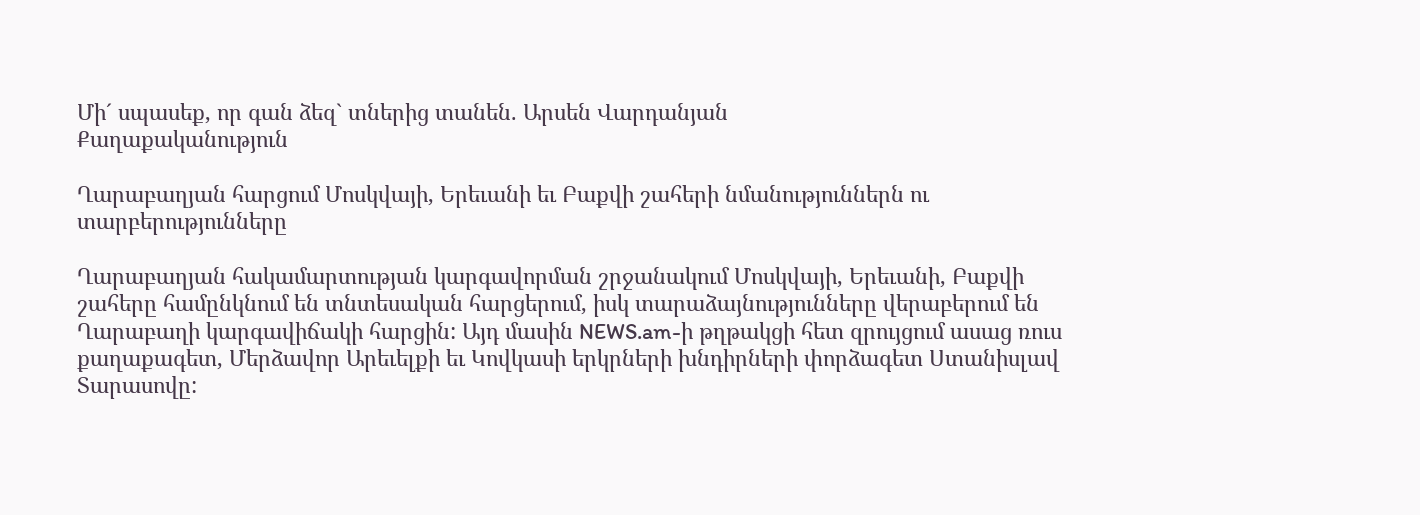Մի´ սպասեք, որ գան ձեզ` տներից տանեն. Արսեն Վարդանյան
Քաղաքականություն

Ղարաբաղյան հարցում Մոսկվայի, Երեւանի եւ Բաքվի շահերի նմանություններն ու տարբերությունները

Ղարաբաղյան հակամարտության կարգավորման շրջանակում Մոսկվայի, Երեւանի, Բաքվի շահերը համընկնում են տնտեսական հարցերում, իսկ տարաձայնությունները վերաբերում են Ղարաբաղի կարգավիճակի հարցին: Այդ մասին NEWS.am-ի թղթակցի հետ զրույցում ասաց ռուս քաղաքագետ, Մերձավոր Արեւելքի եւ Կովկասի երկրների խնդիրների փորձագետ Ստանիսլավ Տարասովը: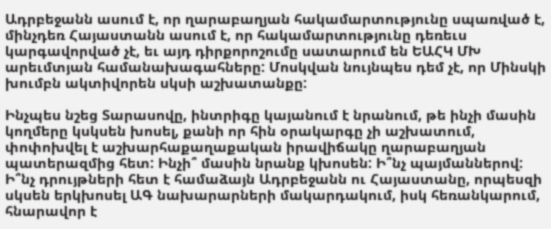Ադրբեջանն ասում է, որ ղարաբաղյան հակամարտությունը սպառված է, մինչդեռ Հայաստանն ասում է, որ հակամարտությունը դեռեւս կարգավորված չէ, եւ այդ դիրքորոշումը սատարում են ԵԱՀԿ ՄԽ արեւմտյան համանախագահները: Մոսկվան նույնպես դեմ չէ, որ Մինսկի խումբն ակտիվորեն սկսի աշխատանքը:

Ինչպես նշեց Տարասովը, ինտրիգը կայանում է նրանում, թե ինչի մասին կողմերը կսկսեն խոսել, քանի որ հին օրակարգը չի աշխատում, փոփոխվել է աշխարհաքաղաքական իրավիճակը ղարաբաղյան պատերազմից հետ: Ինչի՞ մասին նրանք կխոսեն: Ի՞նչ պայմաններով: Ի՞նչ դրույթների հետ է համաձայն Ադրբեջանն ու Հայաստանը, որպեսզի սկսեն երկխոսել ԱԳ նախարարների մակարդակում, իսկ հեռանկարում, հնարավոր է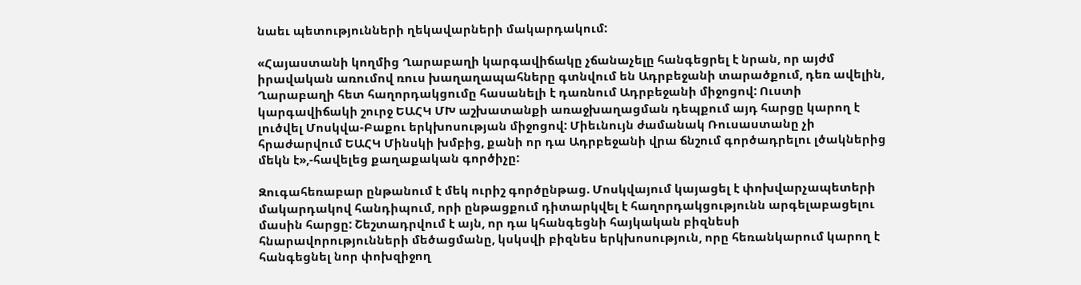նաեւ պետությունների ղեկավարների մակարդակում:

«Հայաստանի կողմից Ղարաբաղի կարգավիճակը չճանաչելը հանգեցրել է նրան, որ այժմ իրավական առումով ռուս խաղաղապահները գտնվում են Ադրբեջանի տարածքում, դեռ ավելին, Ղարաբաղի հետ հաղորդակցումը հասանելի է դառնում Ադրբեջանի միջոցով: Ուստի կարգավիճակի շուրջ ԵԱՀԿ ՄԽ աշխատանքի առաջխաղացման դեպքում այդ հարցը կարող է լուծվել Մոսկվա-Բաքու երկխոսության միջոցով: Միեւնույն ժամանակ Ռուսաստանը չի հրաժարվում ԵԱՀԿ Մինսկի խմբից, քանի որ դա Ադրբեջանի վրա ճնշում գործադրելու լծակներից մեկն է»,-հավելեց քաղաքական գործիչը:

Զուգահեռաբար ընթանում է մեկ ուրիշ գործընթաց. Մոսկվայում կայացել է փոխվարչապետերի մակարդակով հանդիպում, որի ընթացքում դիտարկվել է հաղորդակցությունն արգելաբացելու մասին հարցը: Շեշտադրվում է այն, որ դա կհանգեցնի հայկական բիզնեսի հնարավորությունների մեծացմանը, կսկսվի բիզնես երկխոսություն, որը հեռանկարում կարող է հանգեցնել նոր փոխզիջող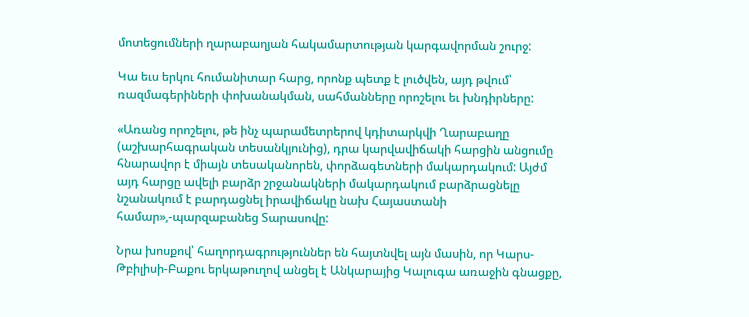մոտեցումների ղարաբաղյան հակամարտության կարգավորման շուրջ:

Կա եւս երկու հումանիտար հարց, որոնք պետք է լուծվեն, այդ թվում՝ ռազմագերիների փոխանակման, սահմանները որոշելու եւ խնդիրները:

«Առանց որոշելու, թե ինչ պարամետրերով կդիտարկվի Ղարաբաղը (աշխարհագրական տեսանկյունից), դրա կարվավիճակի հարցին անցումը հնարավոր է միայն տեսականորեն, փորձագետների մակարդակում: Այժմ այդ հարցը ավելի բարձր շրջանակների մակարդակում բարձրացնելը նշանակում է բարդացնել իրավիճակը նախ Հայաստանի համար»,-պարզաբանեց Տարասովը:

Նրա խոսքով՝ հաղորդագրություններ են հայտնվել այն մասին, որ Կարս-Թբիլիսի-Բաքու երկաթուղով անցել է Անկարայից Կալուգա առաջին գնացքը,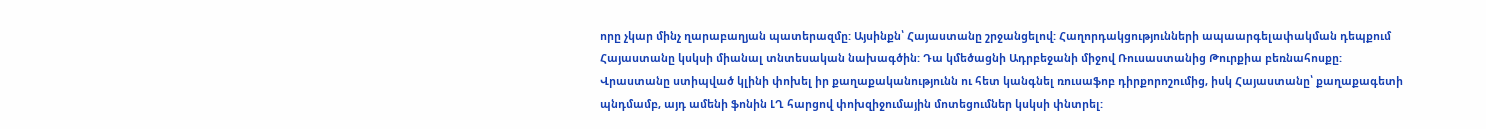որը չկար մինչ ղարաբաղյան պատերազմը: Այսինքն՝ Հայաստանը շրջանցելով: Հաղորդակցությունների ապաարգելափակման դեպքում Հայաստանը կսկսի միանալ տնտեսական նախագծին: Դա կմեծացնի Ադրբեջանի միջով Ռուսաստանից Թուրքիա բեռնահոսքը: Վրաստանը ստիպված կլինի փոխել իր քաղաքականությունն ու հետ կանգնել ռուսաֆոբ դիրքորոշումից, իսկ Հայաստանը՝ քաղաքագետի պնդմամբ, այդ ամենի ֆոնին ԼՂ հարցով փոխզիջումային մոտեցումներ կսկսի փնտրել: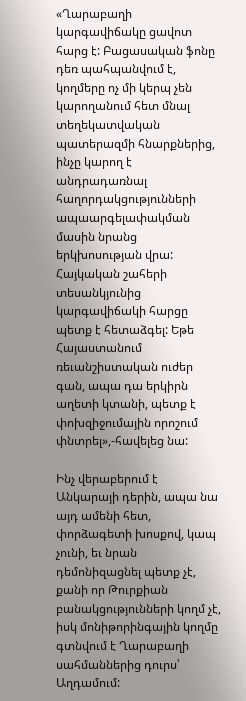«Ղարաբաղի կարգավիճակը ցավոտ հարց է: Բացասական ֆոնը դեռ պահպանվում է, կողմերը ոչ մի կերպ չեն կարողանում հետ մնալ տեղեկատվական պատերազմի հնարքներից, ինչը կարող է անդրադառնալ հաղորդակցությունների ապաարգելափակման մասին նրանց երկխոսության վրա: Հայկական շահերի տեսանկյունից կարգավիճակի հարցը պետք է հետաձգել: Եթե Հայաստանում ռեւանշիստական ուժեր գան, ապա դա երկիրն աղետի կտանի, պետք է փոխզիջումային որոշում փնտրել»,-հավելեց նա:

Ինչ վերաբերում է Անկարայի դերին, ապա նա այդ ամենի հետ, փորձագետի խոսքով, կապ չունի, եւ նրան դեմոնիզացնել պետք չէ, քանի որ Թուրքիան բանակցությունների կողմ չէ, իսկ մոնիթորինգային կողմը գտնվում է Ղարաբաղի սահմաններից դուրս՝ Աղդամում: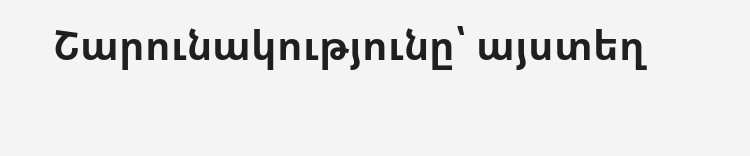Շարունակությունը՝ այստեղ